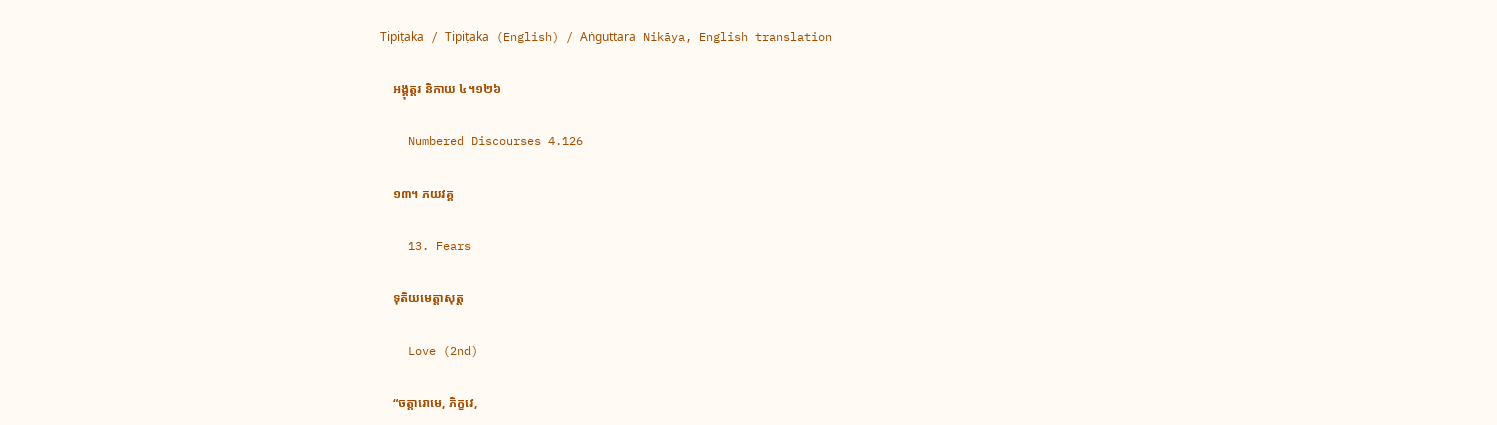Tipiṭaka / Tipiṭaka (English) / Aṅguttara Nikāya, English translation

    អង្គុត្តរ និកាយ ៤។១២៦

    Numbered Discourses 4.126

    ១៣។ ភយវគ្គ

    13. Fears

    ទុតិយមេត្តាសុត្ត

    Love (2nd)

    “ចត្តារោមេ, ភិក្ខវេ,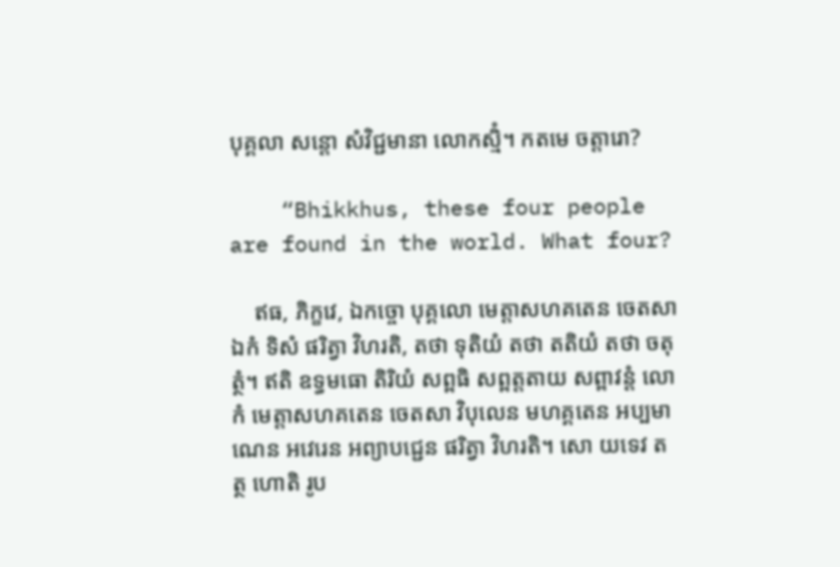បុគ្គលា សន្តោ សំវិជ្ជមានា លោកស្មិំ។ កតមេ ចត្តារោ?

    “Bhikkhus, these four people are found in the world. What four?

    ឥធ, ភិក្ខវេ, ឯកច្ចោ បុគ្គលោ មេត្តាសហគតេន ចេតសា ឯកំ ទិសំ ផរិត្វា វិហរតិ, តថា ទុតិយំ តថា តតិយំ តថា ចតុត្ថំ។ ឥតិ ឧទ្ធមធោ តិរិយំ សព្ពធិ សព្ពត្តតាយ សព្ពាវន្តំ លោកំ មេត្តាសហគតេន ចេតសា វិបុលេន មហគ្គតេន អប្បមាណេន អវេរេន អព្យាបជ្ជេន ផរិត្វា វិហរតិ។ សោ យទេវ តត្ថ ហោតិ រូប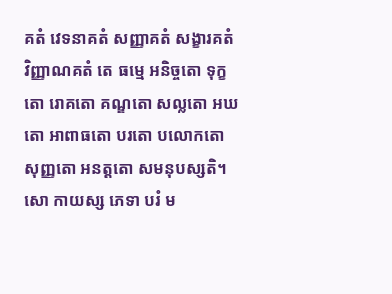គតំ វេទនាគតំ សញ្ញាគតំ សង្ខារគតំ វិញ្ញាណគតំ តេ ធម្មេ អនិច្ចតោ ទុក្ខតោ រោគតោ គណ្ឌតោ សល្លតោ អឃតោ អាពាធតោ បរតោ បលោកតោ សុញ្ញតោ អនត្តតោ សមនុបស្សតិ។ សោ កាយស្ស ភេទា បរំ ម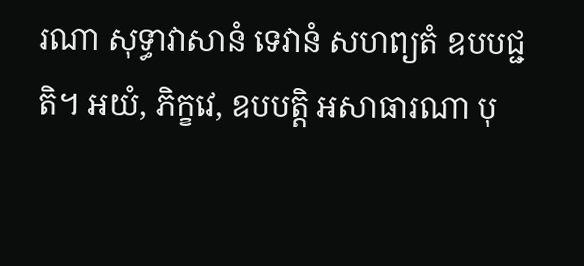រណា សុទ្ធាវាសានំ ទេវានំ សហព្យតំ ឧបបជ្ជតិ។ អយំ, ភិក្ខវេ, ឧបបត្តិ អសាធារណា បុ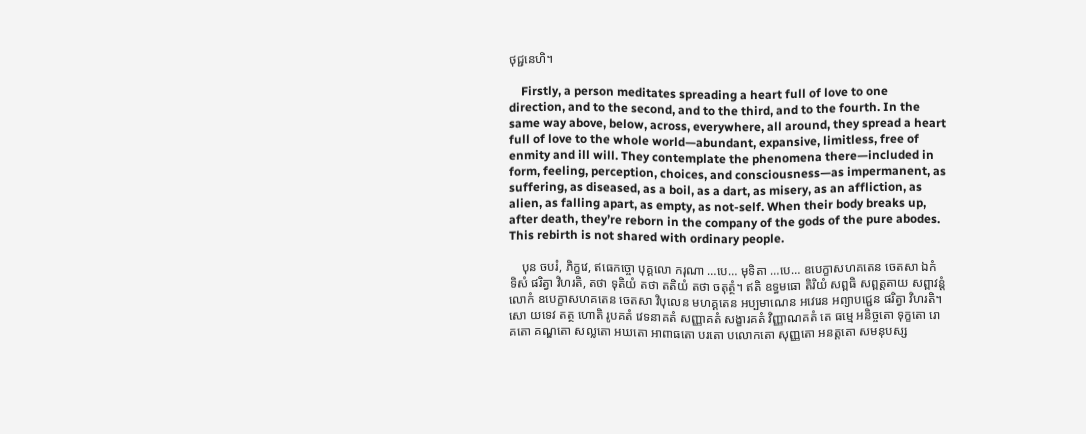ថុជ្ជនេហិ។

    Firstly, a person meditates spreading a heart full of love to one direction, and to the second, and to the third, and to the fourth. In the same way above, below, across, everywhere, all around, they spread a heart full of love to the whole world—abundant, expansive, limitless, free of enmity and ill will. They contemplate the phenomena there—included in form, feeling, perception, choices, and consciousness—as impermanent, as suffering, as diseased, as a boil, as a dart, as misery, as an affliction, as alien, as falling apart, as empty, as not-self. When their body breaks up, after death, they’re reborn in the company of the gods of the pure abodes. This rebirth is not shared with ordinary people.

    បុន ចបរំ, ភិក្ខវេ, ឥធេកច្ចោ បុគ្គលោ ករុណា …បេ… មុទិតា …បេ… ឧបេក្ខាសហគតេន ចេតសា ឯកំ ទិសំ ផរិត្វា វិហរតិ, តថា ទុតិយំ តថា តតិយំ តថា ចតុត្ថំ។ ឥតិ ឧទ្ធមធោ តិរិយំ សព្ពធិ សព្ពត្តតាយ សព្ពាវន្តំ លោកំ ឧបេក្ខាសហគតេន ចេតសា វិបុលេន មហគ្គតេន អប្បមាណេន អវេរេន អព្យាបជ្ជេន ផរិត្វា វិហរតិ។ សោ យទេវ តត្ថ ហោតិ រូបគតំ វេទនាគតំ សញ្ញាគតំ សង្ខារគតំ វិញ្ញាណគតំ តេ ធម្មេ អនិច្ចតោ ទុក្ខតោ រោគតោ គណ្ឌតោ សល្លតោ អឃតោ អាពាធតោ បរតោ បលោកតោ សុញ្ញតោ អនត្តតោ សមនុបស្ស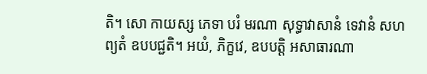តិ។ សោ កាយស្ស ភេទា បរំ មរណា សុទ្ធាវាសានំ ទេវានំ សហព្យតំ ឧបបជ្ជតិ។ អយំ, ភិក្ខវេ, ឧបបត្តិ អសាធារណា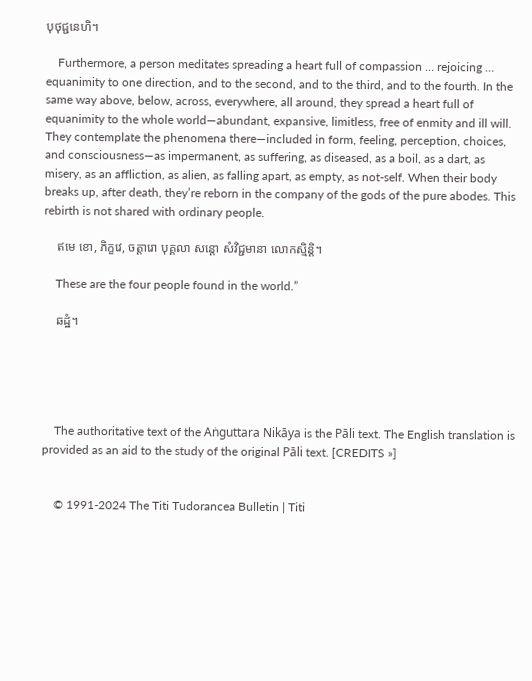បុថុជ្ជនេហិ។

    Furthermore, a person meditates spreading a heart full of compassion … rejoicing … equanimity to one direction, and to the second, and to the third, and to the fourth. In the same way above, below, across, everywhere, all around, they spread a heart full of equanimity to the whole world—abundant, expansive, limitless, free of enmity and ill will. They contemplate the phenomena there—included in form, feeling, perception, choices, and consciousness—as impermanent, as suffering, as diseased, as a boil, as a dart, as misery, as an affliction, as alien, as falling apart, as empty, as not-self. When their body breaks up, after death, they’re reborn in the company of the gods of the pure abodes. This rebirth is not shared with ordinary people.

    ឥមេ ខោ, ភិក្ខវេ, ចត្តារោ បុគ្គលា សន្តោ សំវិជ្ជមានា លោកស្មិន្តិ។

    These are the four people found in the world.”

    ឆដ្ឋំ។





    The authoritative text of the Aṅguttara Nikāya is the Pāli text. The English translation is provided as an aid to the study of the original Pāli text. [CREDITS »]


    © 1991-2024 The Titi Tudorancea Bulletin | Titi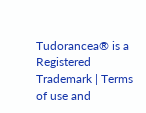Tudorancea® is a Registered Trademark | Terms of use and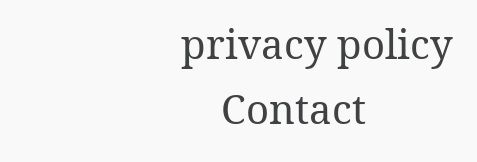privacy policy
    Contact